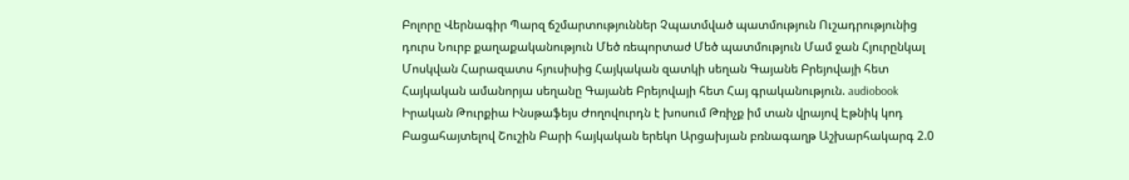Բոլորը Վերնագիր Պարզ ճշմարտություններ Չպատմված պատմություն Ուշադրությունից դուրս Նուրբ քաղաքականություն Մեծ ռեպորտաժ Մեծ պատմություն Մամ ջան Հյուրընկալ Մոսկվան Հարազատս հյուսիսից Հայկական զատկի սեղան Գայանե Բրեյովայի հետ Հայկական ամանորյա սեղանը Գայանե Բրեյովայի հետ Հայ գրականություն. audiobook Իրական Թուրքիա Ինսթաֆեյս Ժողովուրդն է խոսում Թռիչք իմ տան վրայով Էթնիկ կոդ Բացահայտելով Շուշին Բարի հայկական երեկո Արցախյան բռնագաղթ Աշխարհակարգ 2.0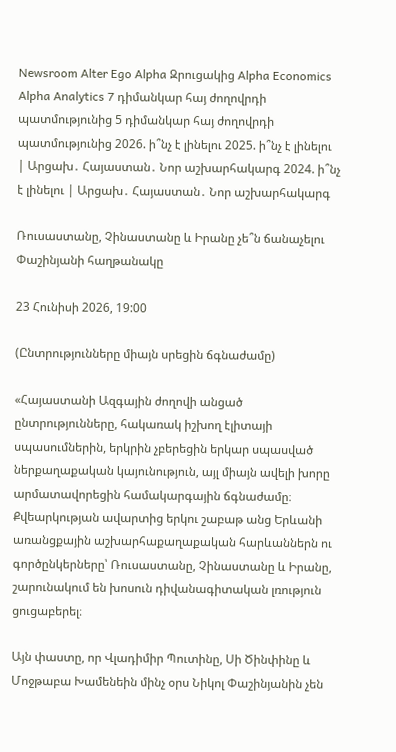Newsroom Alter Ego Alpha Զրուցակից Alpha Economics Alpha Analytics 7 դիմանկար հայ ժողովրդի պատմությունից 5 դիմանկար հայ ժողովրդի պատմությունից 2026. ի՞նչ է լինելու 2025. ի՞նչ է լինելու | Արցախ․ Հայաստան․ Նոր աշխարհակարգ 2024. ի՞նչ է լինելու | Արցախ․ Հայաստան․ Նոր աշխարհակարգ

Ռուսաստանը, Չինաստանը և Իրանը չե՞ն ճանաչելու Փաշինյանի հաղթանակը

23 Հունիսի 2026, 19:00

(Ընտրությունները միայն սրեցին ճգնաժամը)

«Հայաստանի Ազգային ժողովի անցած ընտրությունները, հակառակ իշխող էլիտայի սպասումներին, երկրին չբերեցին երկար սպասված ներքաղաքական կայունություն, այլ միայն ավելի խորը արմատավորեցին համակարգային ճգնաժամը։ Քվեարկության ավարտից երկու շաբաթ անց Երևանի առանցքային աշխարհաքաղաքական հարևաններն ու գործընկերները՝ Ռուսաստանը, Չինաստանը և Իրանը, շարունակում են խոսուն դիվանագիտական լռություն ցուցաբերել։

Այն փաստը, որ Վլադիմիր Պուտինը, Սի Ծինփինը և Մոջթաբա Խամենեին մինչ օրս Նիկոլ Փաշինյանին չեն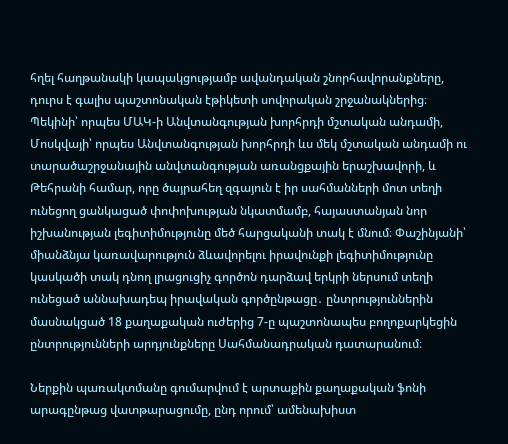հղել հաղթանակի կապակցությամբ ավանդական շնորհավորանքները, դուրս է գալիս պաշտոնական էթիկետի սովորական շրջանակներից։ Պեկինի՝ որպես ՄԱԿ-ի Անվտանգության խորհրդի մշտական անդամի, Մոսկվայի՝ որպես Անվտանգության խորհրդի ևս մեկ մշտական անդամի ու տարածաշրջանային անվտանգության առանցքային երաշխավորի, և Թեհրանի համար, որը ծայրահեղ զգայուն է իր սահմանների մոտ տեղի ունեցող ցանկացած փոփոխության նկատմամբ, հայաստանյան նոր իշխանության լեգիտիմությունը մեծ հարցականի տակ է մնում։ Փաշինյանի՝ միանձնյա կառավարություն ձևավորելու իրավունքի լեգիտիմությունը կասկածի տակ դնող լրացուցիչ գործոն դարձավ երկրի ներսում տեղի ունեցած աննախադեպ իրավական գործընթացը․ ընտրություններին մասնակցած 18 քաղաքական ուժերից 7-ը պաշտոնապես բողոքարկեցին ընտրությունների արդյունքները Սահմանադրական դատարանում։

Ներքին պառակտմանը գումարվում է արտաքին քաղաքական ֆոնի արագընթաց վատթարացումը, ընդ որում՝ ամենախիստ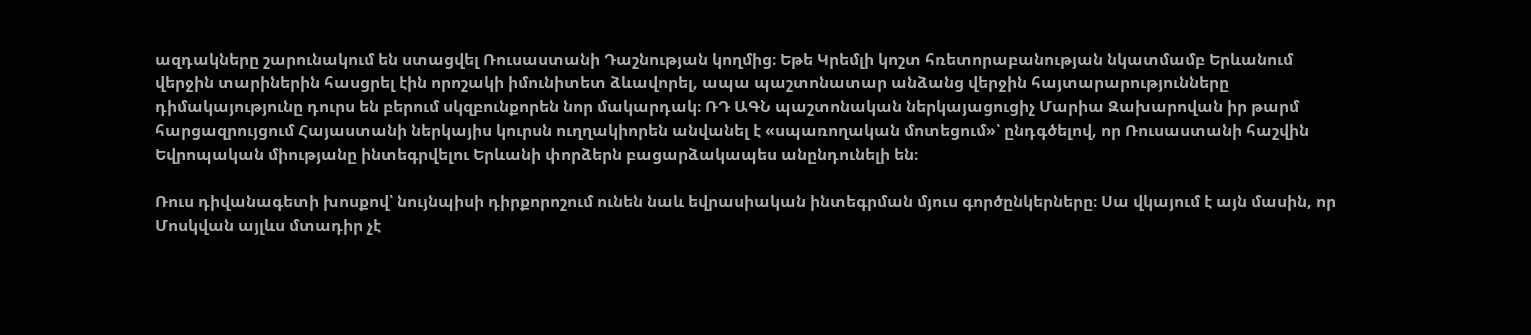ազդակները շարունակում են ստացվել Ռուսաստանի Դաշնության կողմից։ Եթե Կրեմլի կոշտ հռետորաբանության նկատմամբ Երևանում վերջին տարիներին հասցրել էին որոշակի իմունիտետ ձևավորել, ապա պաշտոնատար անձանց վերջին հայտարարությունները դիմակայությունը դուրս են բերում սկզբունքորեն նոր մակարդակ։ ՌԴ ԱԳՆ պաշտոնական ներկայացուցիչ Մարիա Զախարովան իր թարմ հարցազրույցում Հայաստանի ներկայիս կուրսն ուղղակիորեն անվանել է «սպառողական մոտեցում»՝ ընդգծելով, որ Ռուսաստանի հաշվին Եվրոպական միությանը ինտեգրվելու Երևանի փորձերն բացարձակապես անընդունելի են։

Ռուս դիվանագետի խոսքով՝ նույնպիսի դիրքորոշում ունեն նաև եվրասիական ինտեգրման մյուս գործընկերները։ Սա վկայում է այն մասին, որ Մոսկվան այլևս մտադիր չէ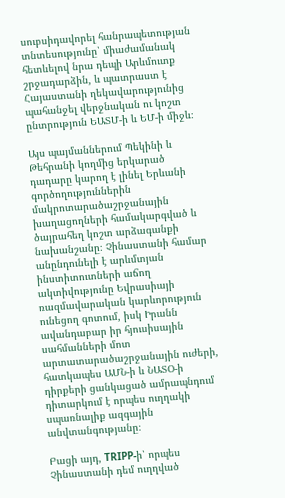սուբսիդավորել հանրապետության տնտեսությունը՝ միաժամանակ հետևելով նրա դեպի Արևմուտք շրջադարձին, և պատրաստ է Հայաստանի ղեկավարությունից պահանջել վերջնական ու կոշտ ընտրություն ԵԱՏՄ-ի և ԵՄ-ի միջև։

Այս պայմաններում Պեկինի և Թեհրանի կողմից երկարած դադարը կարող է լինել Երևանի գործողություններին մակրոտարածաշրջանային խաղացողների համակարգված և ծայրահեղ կոշտ արձագանքի նախանշանը։ Չինաստանի համար անընդունելի է արևմտյան ինստիտուտների աճող ակտիվությունը Եվրասիայի ռազմավարական կարևորություն ունեցող գոտում, իսկ Իրանն ավանդաբար իր հյուսիսային սահմանների մոտ արտատարածաշրջանային ուժերի, հատկապես ԱՄՆ-ի և ՆԱՏՕ-ի դիրքերի ցանկացած ամրապնդում դիտարկում է որպես ուղղակի սպառնալիք ազգային անվտանգությանը։

Բացի այդ, TRIPP-ի՝ որպես Չինաստանի դեմ ուղղված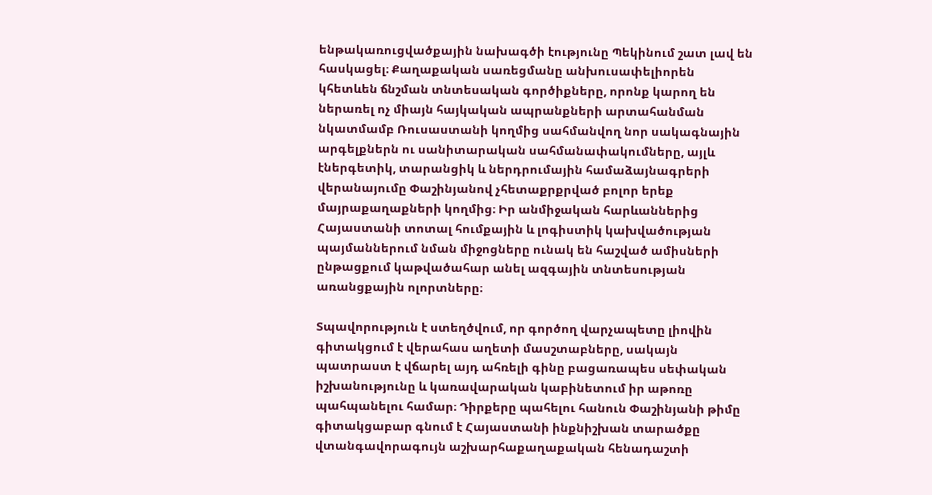ենթակառուցվածքային նախագծի էությունը Պեկինում շատ լավ են հասկացել։ Քաղաքական սառեցմանը անխուսափելիորեն կհետևեն ճնշման տնտեսական գործիքները, որոնք կարող են ներառել ոչ միայն հայկական ապրանքների արտահանման նկատմամբ Ռուսաստանի կողմից սահմանվող նոր սակագնային արգելքներն ու սանիտարական սահմանափակումները, այլև էներգետիկ, տարանցիկ և ներդրումային համաձայնագրերի վերանայումը Փաշինյանով չհետաքրքրված բոլոր երեք մայրաքաղաքների կողմից։ Իր անմիջական հարևաններից Հայաստանի տոտալ հումքային և լոգիստիկ կախվածության պայմաններում նման միջոցները ունակ են հաշված ամիսների ընթացքում կաթվածահար անել ազգային տնտեսության առանցքային ոլորտները։

Տպավորություն է ստեղծվում, որ գործող վարչապետը լիովին գիտակցում է վերահաս աղետի մասշտաբները, սակայն պատրաստ է վճարել այդ ահռելի գինը բացառապես սեփական իշխանությունը և կառավարական կաբինետում իր աթոռը պահպանելու համար։ Դիրքերը պահելու հանուն Փաշինյանի թիմը գիտակցաբար գնում է Հայաստանի ինքնիշխան տարածքը վտանգավորագույն աշխարհաքաղաքական հենադաշտի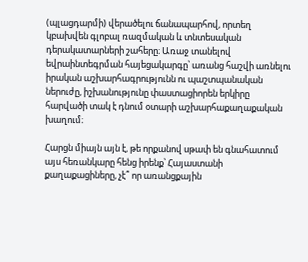(պլացդարմի) վերածելու ճանապարհով, որտեղ կբախվեն գլոբալ ռազմական և տնտեսական դերակատարների շահերը։ Առաջ տանելով եվրաինտեգրման հայեցակարգը՝ առանց հաշվի առնելու իրական աշխարհագրությունն ու պաշտպանական ներուժը, իշխանությունը փաստացիորեն երկիրը հարվածի տակ է դնում օտարի աշխարհաքաղաքական խաղում։

Հարցն միայն այն է, թե որքանով սթափ են գնահատում այս հեռանկարը հենց իրենք՝ Հայաստանի քաղաքացիները, չէ՞ որ առանցքային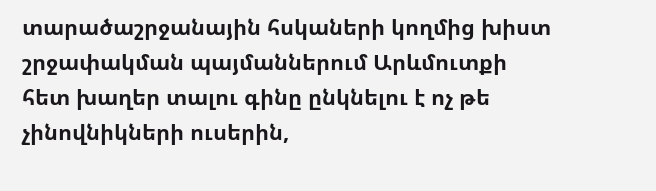տարածաշրջանային հսկաների կողմից խիստ շրջափակման պայմաններում Արևմուտքի հետ խաղեր տալու գինը ընկնելու է ոչ թե չինովնիկների ուսերին,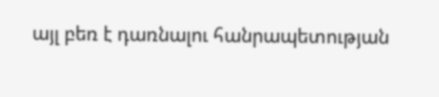այլ բեռ է դառնալու հանրապետության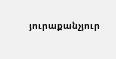յուրաքանչյուր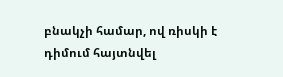բնակչի համար, ով ռիսկի է դիմում հայտնվել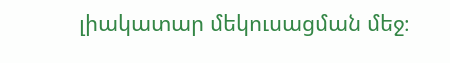լիակատար մեկուսացման մեջ։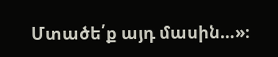Մտածե՛ք այդ մասին…»։